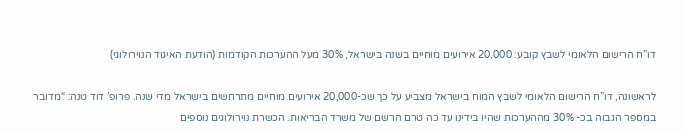דו”ח הרישום הלאומי לשבץ קובע: 20,000 אירועים מוחיים בשנה בישראל, 30% מעל ההערכות הקודמות (הודעת האיגוד הנוירולוגי)

לראשונה, דו”ח הרישום הלאומי לשבץ המוח בישראל מצביע על כך שכ-20,000 אירועים מוחיים מתרחשים בישראל מדי שנה. פרופ’ דוד טנה: “מדובר במספר הגבוה בכ- 30% מההערכות שהיו בידינו עד כה טרם הרשם של משרד הבריאות. הכשרת נוירולוגים נוספים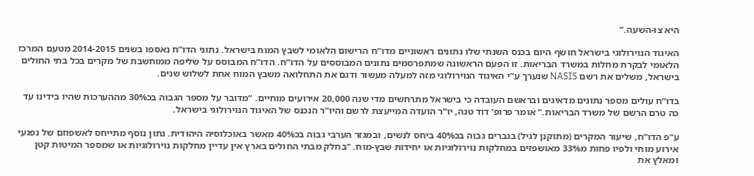היא צו-השעה.”

האיגוד הנוירולוגי בישראל חושף היום בכנס השנתי שלו נתונים ראשוניים מדו”ח הרישום הלאומי לשבץ המוח בישראל. נתוני הדו”ח נאספו בשנים 2014-2015 מטעם המרכז הלאומי לבקרת מחלות במשרד הבריאות. זו הפעם הראשונה שמתפרסמים נתונים המבוססים על הדו”ח. הדו”ח המבוסס על שליפה ממוחשבת של מקרים בכל בתי החולים בישראל, משלים את רשם NASIS שנערך ע”י האיגוד הנוירולוגי מזה למעלה מעשור ודגם את התחלואה משבץ המוח אחת לשלוש שנים.

בדו”ח עולים מספר נתונים מדאיגים ובראשם העובדה כי בישראל מתרחשים מדי שנה 20,000 אירועים מוחיים. “מדובר על מספר הגבוה בכ30% מההערכות שהיו בידינו עד כה טרם הרשם של משרד הבריאות.” אומר פרופ’ דוד טנה, יו”ר הועדה המייעצת לרשם והיו”ר הנכנס של האיגוד הנוירולוגי בישראל.

ע”פ הדו”ח, שיעור המקרים (מתוקנן לגיל) בגברים גבוה בכ40% ביחס לנשים, ובמגזר הערבי גבוה בכ40% מאשר באוכלוסיה היהודית. נתון נוסף מתייחס לאשפוזם של נפגעי אירוע מוחי ולפיו פחות מ33% מאושפזים במחלקות נוירולוגיות או יחידות שבץ-מוח. “בחלק מבתי החולים בארץ אין עדיין מחלקות נוירולוגיות או שמספר המיטות קטן ומאלץ את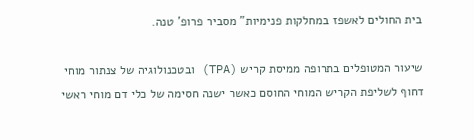בית החולים לאשפז במחלקות פנימיות” מסביר פרופ’ טנה.

שיעור המטופלים בתרופה ממיסת קריש (TPA) ובטכנולוגיה של צנתור מוחי דחוף לשליפת הקריש המוחי החוסם כאשר ישנה חסימה של כלי דם מוחי ראשי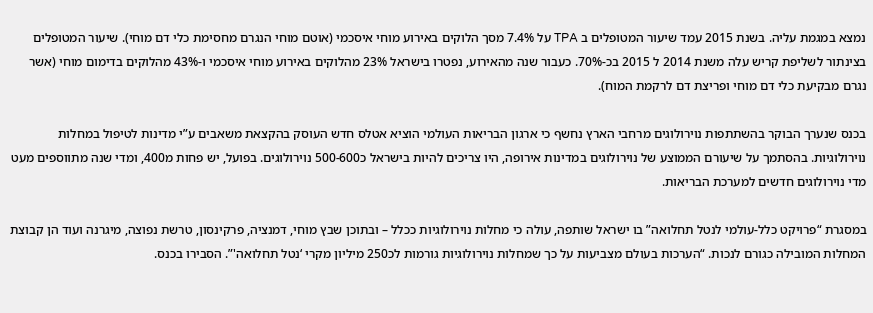נמצא במגמת עליה. בשנת 2015 עמד שיעור המטופלים ב TPA על 7.4% מסך הלוקים באירוע מוחי איסכמי (אוטם מוחי הנגרם מחסימת כלי דם מוחי). שיעור המטופלים בצינתור לשליפת קריש עלה משנת 2014 ל 2015 בכ-70%. כעבור שנה מהאירוע, נפטרו בישראל 23% מהלוקים באירוע מוחי איסכמי ו-43% מהלוקים בדימום מוחי (אשר נגרם מבקיעת כלי דם מוחי ופריצת דם לרקמת המוח).

בכנס שנערך הבוקר בהשתתפות נוירולוגים מרחבי הארץ נחשף כי ארגון הבריאות העולמי הוציא אטלס חדש העוסק בהקצאת משאבים ע”י מדינות לטיפול במחלות נוירולוגיות. בהסתמך על שיעורם הממוצע של נוירולוגים במדינות אירופה, היו צריכים להיות בישראל כ500-600 נוירולוגים. בפועל, יש פחות מ400, ומדי שנה מתווספים מעט מדי נוירולוגים חדשים למערכת הבריאות.

במסגרת “פרויקט כלל-עולמי לנטל תחלואה” בו ישראל שותפה, עולה כי מחלות נוירולוגיות ככלל – ובתוכן שבץ מוחי, דמנציה, פרקינסון, טרשת נפוצה, מיגרנה ועוד הן קבוצת המחלות המובילה כגורם לנכות. “הערכות בעולם מצביעות על כך שמחלות נוירולוגיות גורמות לכ250 מיליון מקרי ‘נטל תחלואה'”. הסבירו בכנס.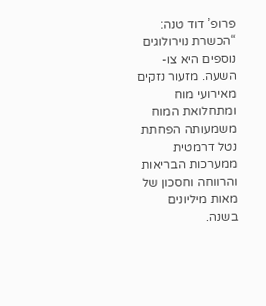פרופ’ דוד טנה: “הכשרת נוירולוגים נוספים היא צו-השעה. מזעור נזקים מאירועי מוח ומתחלואת המוח משמעותה הפחתת נטל דרמטית ממערכות הבריאות והרווחה וחסכון של מאות מיליונים בשנה.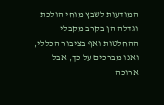המודעות לשבץ מוחי הולכת וגדלה הן בקרב מקבלי ההחלטות ואף בציבור הכללי, ואנו מברכים על כך, אבל ארוכה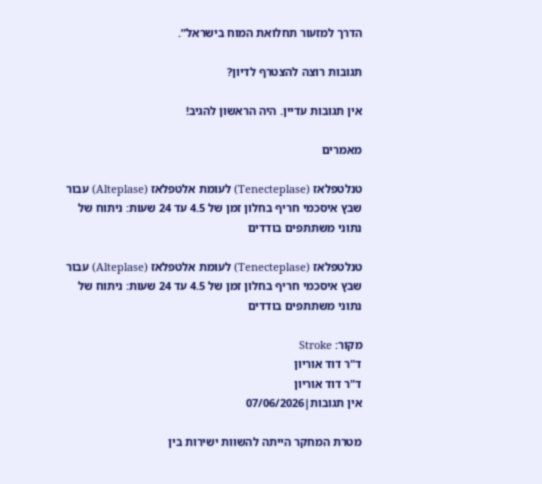הדרך למזעור תחלואת המוח בישראל”.

תגובות רוצה להצטרף לדיון?

אין תגובות עדיין. היה הראשון להגיב!

מאמרים

טנלטפלאז (Tenecteplase) לעומת אלטפלאז (Alteplase) עבור שבץ איסכמי חריף בחלון זמן של 4.5 עד 24 שעות: ניתוח של נתוני משתתפים בודדים

טנלטפלאז (Tenecteplase) לעומת אלטפלאז (Alteplase) עבור שבץ איסכמי חריף בחלון זמן של 4.5 עד 24 שעות: ניתוח של נתוני משתתפים בודדים

מקור: Stroke
ד"ר דוד אוריון
ד"ר דוד אוריון
אין תגובות|07/06/2026

מטרת המחקר הייתה להשוות ישירות בין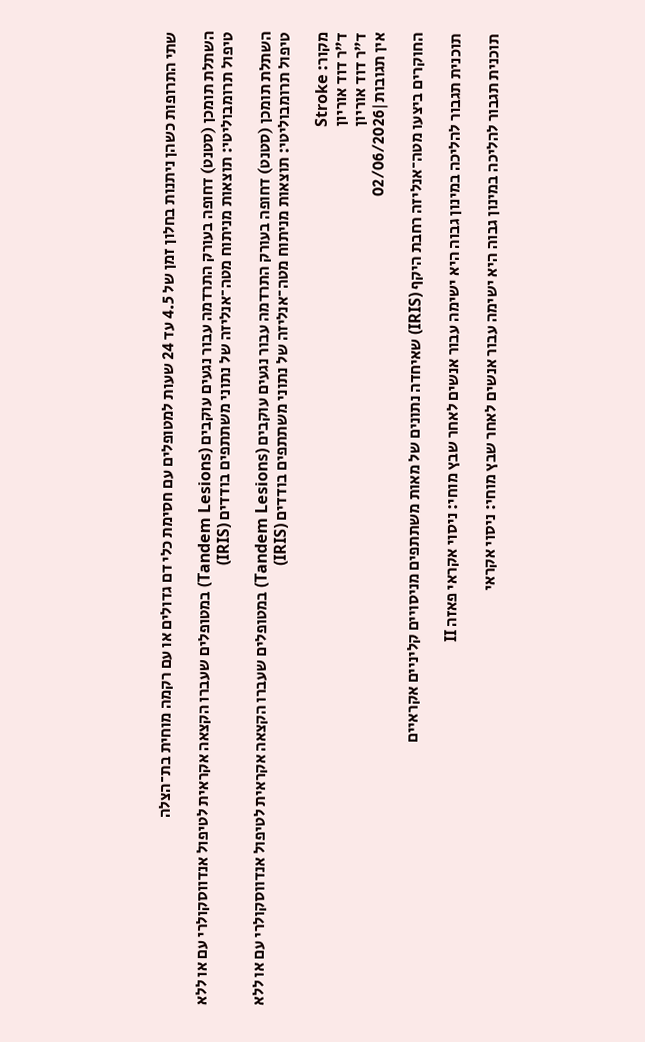שתי התרופות כשהן ניתנות בחלון זמן של 4.5 עד 24 שעות למטופלים עם חסימת כלי דם גדולים או עם רקמה מוחית בת־הצלה

השתלת תומכן (סטנט) דחופה בעורק התרדמה עבור נגעים עוקבים (Tandem Lesions) במטופלים שעברו הקצאה אקראית לטיפול אנדווסקולרי עם או ללא טיפול תרומבוליטי: תוצאות מניתוח מטה־אנליזה של נתוני משתתפים בודדים (IRIS)

השתלת תומכן (סטנט) דחופה בעורק התרדמה עבור נגעים עוקבים (Tandem Lesions) במטופלים שעברו הקצאה אקראית לטיפול אנדווסקולרי עם או ללא טיפול תרומבוליטי: תוצאות מניתוח מטה־אנליזה של נתוני משתתפים בודדים (IRIS)

מקור: Stroke
ד"ר דוד אוריון
ד"ר דוד אוריון
אין תגובות|02/06/2026

החוקרים ביצעו מטה־אנליזה רחבת היקף (IRIS) שאיחדה נתונים של מאות משתתפים מניסויים קליניים אקראיים

תוכנית תגבור להליכה במינון גבוה היא ישימה עבור אנשים לאחר שבץ מוחי: ניסוי אקראי פאזה II

תוכנית תגבור להליכה במינון גבוה היא ישימה עבור אנשים לאחר שבץ מוחי: ניסוי אקראי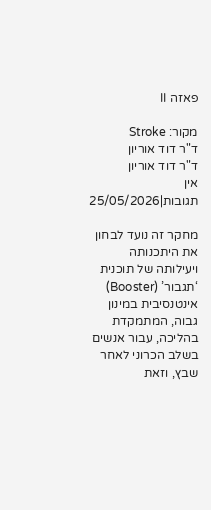פאזה II

מקור: Stroke
ד"ר דוד אוריון
ד"ר דוד אוריון
אין תגובות|25/05/2026

מחקר זה נועד לבחון את היתכנותה ויעילותה של תוכנית ‘תגבור’ (Booster) אינטנסיבית במינון גבוה, המתמקדת בהליכה, עבור אנשים בשלב הכרוני לאחר שבץ, וזאת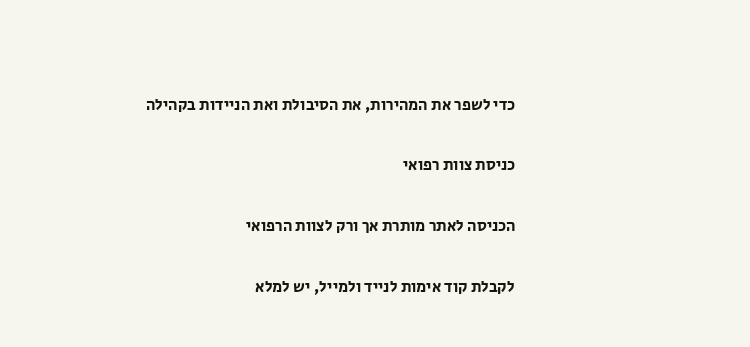כדי לשפר את המהירות, את הסיבולת ואת הניידות בקהילה

כניסת צוות רפואי

הכניסה לאתר מותרת אך ורק לצוות הרפואי

לקבלת קוד אימות לנייד ולמייל, יש למלא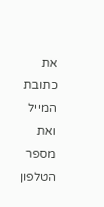את כתובת המייל ואת מספר הטלפון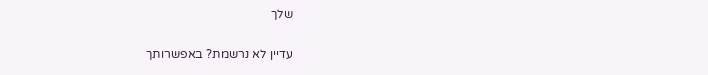שלך

עדיין לא נרשמת? באפשרותך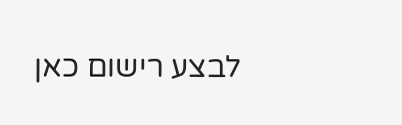לבצע רישום כאן